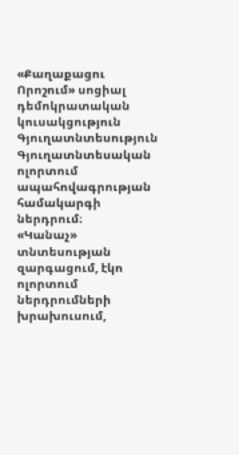«Քաղաքացու Որոշում» սոցիալ դեմոկրատական կուսակցություն
Գյուղատնտեսություն
Գյուղատնտեսական ոլորտում ապահովագրության համակարգի ներդրում։
«Կանաչ» տնտեսության զարգացում, էկո ոլորտում ներդրումների խրախուսում,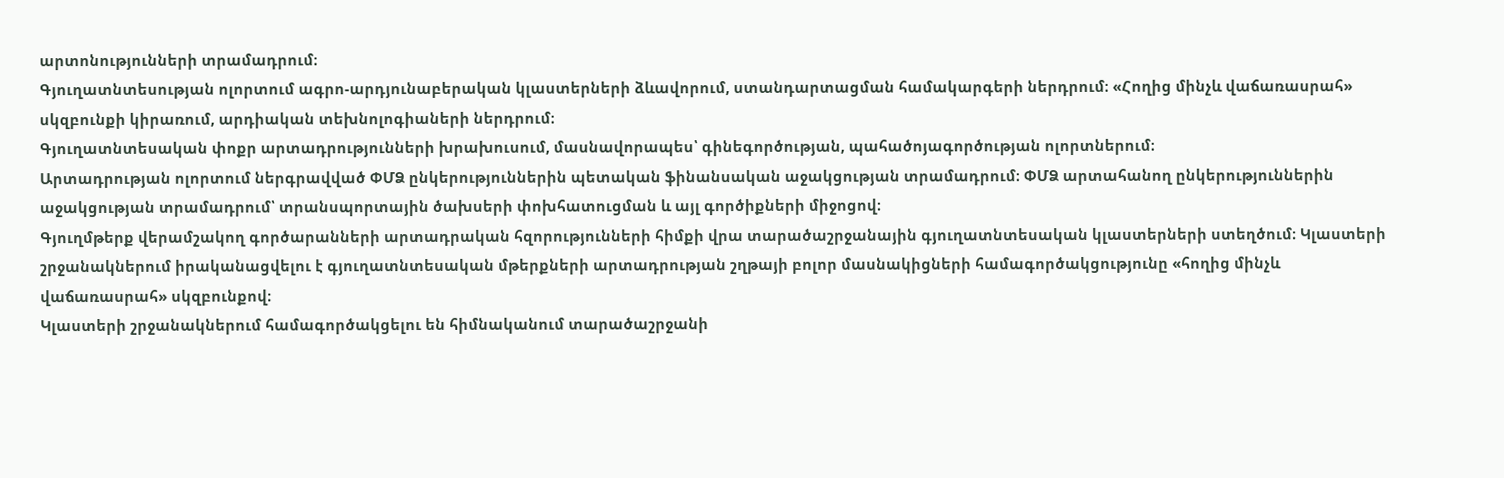արտոնությունների տրամադրում։
Գյուղատնտեսության ոլորտում ագրո-արդյունաբերական կլաստերների ձևավորում, ստանդարտացման համակարգերի ներդրում։ «Հողից մինչև վաճառասրահ» սկզբունքի կիրառում, արդիական տեխնոլոգիաների ներդրում։
Գյուղատնտեսական փոքր արտադրությունների խրախուսում, մասնավորապես՝ գինեգործության, պահածոյագործության ոլորտներում։
Արտադրության ոլորտում ներգրավված ՓՄՁ ընկերություններին պետական ֆինանսական աջակցության տրամադրում։ ՓՄՁ արտահանող ընկերություններին աջակցության տրամադրում՝ տրանսպորտային ծախսերի փոխհատուցման և այլ գործիքների միջոցով։
Գյուղմթերք վերամշակող գործարանների արտադրական հզորությունների հիմքի վրա տարածաշրջանային գյուղատնտեսական կլաստերների ստեղծում։ Կլաստերի շրջանակներում իրականացվելու է գյուղատնտեսական մթերքների արտադրության շղթայի բոլոր մասնակիցների համագործակցությունը «հողից մինչև վաճառասրահ» սկզբունքով։
Կլաստերի շրջանակներում համագործակցելու են հիմնականում տարածաշրջանի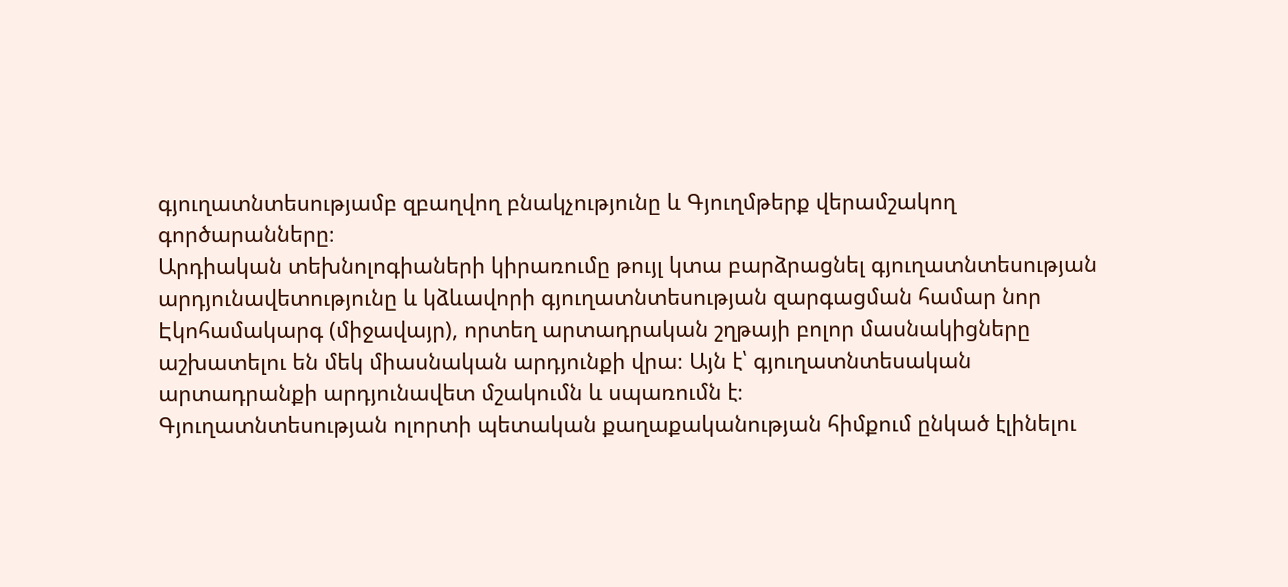գյուղատնտեսությամբ զբաղվող բնակչությունը և Գյուղմթերք վերամշակող գործարանները։
Արդիական տեխնոլոգիաների կիրառումը թույլ կտա բարձրացնել գյուղատնտեսության արդյունավետությունը և կձևավորի գյուղատնտեսության զարգացման համար նոր Էկոհամակարգ (միջավայր), որտեղ արտադրական շղթայի բոլոր մասնակիցները աշխատելու են մեկ միասնական արդյունքի վրա։ Այն է՝ գյուղատնտեսական արտադրանքի արդյունավետ մշակումն և սպառումն է։
Գյուղատնտեսության ոլորտի պետական քաղաքականության հիմքում ընկած էլինելու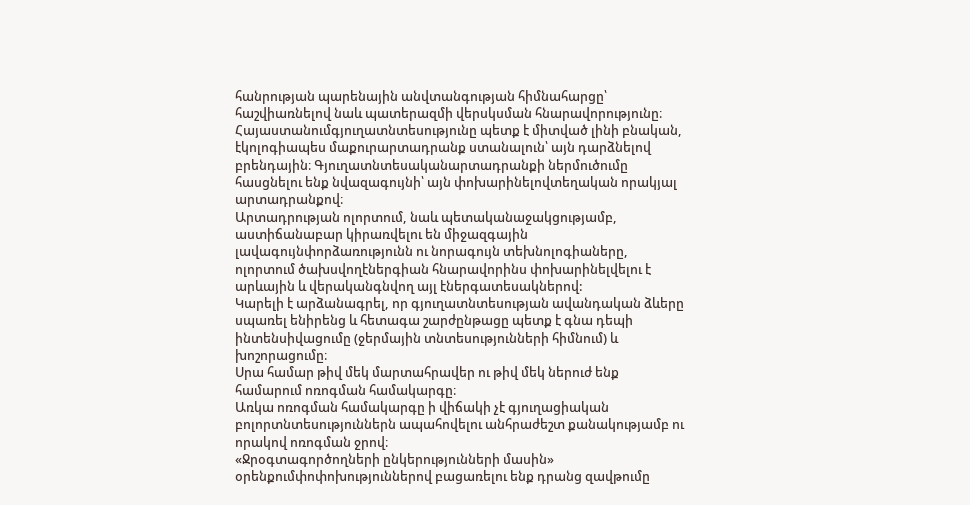հանրության պարենային անվտանգության հիմնահարցը՝ հաշվիառնելով նաև պատերազմի վերսկսման հնարավորությունը։
Հայաստանումգյուղատնտեսությունը պետք է միտված լինի բնական, էկոլոգիապես մաքուրարտադրանք ստանալուն՝ այն դարձնելով բրենդային։ Գյուղատնտեսականարտադրանքի ներմուծումը հասցնելու ենք նվազագույնի՝ այն փոխարինելովտեղական որակյալ արտադրանքով։
Արտադրության ոլորտում, նաև պետականաջակցությամբ, աստիճանաբար կիրառվելու են միջազգային լավագույնփորձառությունն ու նորագույն տեխնոլոգիաները, ոլորտում ծախսվողէներգիան հնարավորինս փոխարինելվելու է արևային և վերականգնվող այլ էներգատեսակներով:
Կարելի է արձանագրել, որ գյուղատնտեսության ավանդական ձևերը սպառել ենիրենց և հետագա շարժընթացը պետք է գնա դեպի ինտենսիվացումը (ջերմային տնտեսությունների հիմնում) և խոշորացումը։
Սրա համար թիվ մեկ մարտահրավեր ու թիվ մեկ ներուժ ենք համարում ոռոգման համակարգը։
Առկա ոռոգման համակարգը ի վիճակի չէ գյուղացիական բոլորտնտեսություններն ապահովելու անհրաժեշտ քանակությամբ ու որակով ոռոգման ջրով։
«Ջրօգտագործողների ընկերությունների մասին» օրենքումփոփոխություններով բացառելու ենք դրանց զավթումը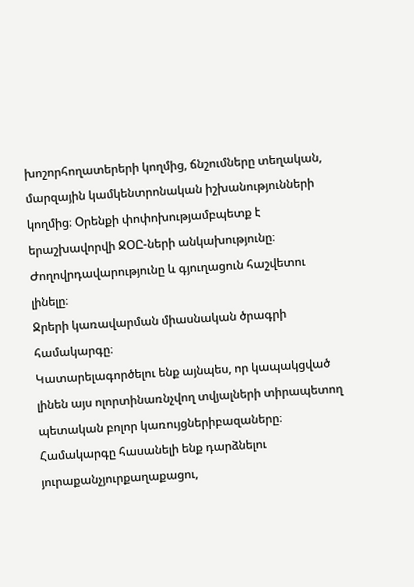խոշորհողատերերի կողմից, ճնշումները տեղական, մարզային կամկենտրոնական իշխանությունների կողմից։ Օրենքի փոփոխությամբպետք է երաշխավորվի ՋՕԸ-ների անկախությունը։
Ժողովրդավարությունը և գյուղացուն հաշվետու լինելը։
Ջրերի կառավարման միասնական ծրագրի համակարգը։
Կատարելագործելու ենք այնպես, որ կապակցված լինեն այս ոլորտինառնչվող տվյալների տիրապետող պետական բոլոր կառույցներիբազաները։ Համակարգը հասանելի ենք դարձնելու յուրաքանչյուրքաղաքացու,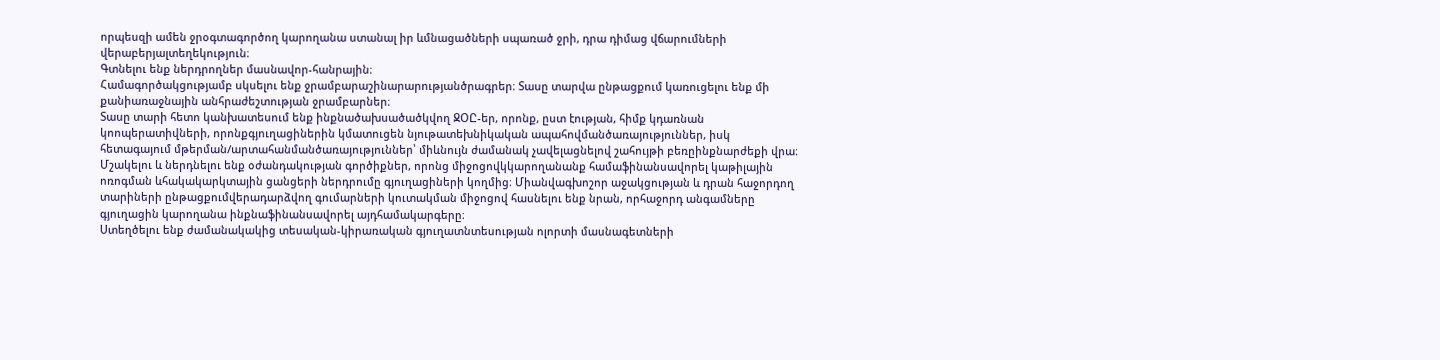որպեսզի ամեն ջրօգտագործող կարողանա ստանալ իր ևմնացածների սպառած ջրի, դրա դիմաց վճարումների վերաբերյալտեղեկություն։
Գտնելու ենք ներդրողներ մասնավոր-հանրային։
Համագործակցությամբ սկսելու ենք ջրամբարաշինարարությանծրագրեր։ Տասը տարվա ընթացքում կառուցելու ենք մի քանիառաջնային անհրաժեշտության ջրամբարներ։
Տասը տարի հետո կանխատեսում ենք ինքնածախսածածկվող ՋՕԸ-եր, որոնք, ըստ էության, հիմք կդառնան կոոպերատիվների, որոնքգյուղացիներին կմատուցեն նյութատեխնիկական ապահովմանծառայություններ, իսկ հետագայում մթերման/արտահանմանծառայություններ՝ միևնույն ժամանակ չավելացնելով շահույթի բեռըինքնարժեքի վրա։
Մշակելու և ներդնելու ենք օժանդակության գործիքներ, որոնց միջոցովկկարողանանք համաֆինանսավորել կաթիլային ոռոգման ևհակակարկտային ցանցերի ներդրումը գյուղացիների կողմից։ Միանվագխոշոր աջակցության և դրան հաջորդող տարիների ընթացքումվերադարձվող գումարների կուտակման միջոցով հասնելու ենք նրան, որհաջորդ անգամները գյուղացին կարողանա ինքնաֆինանսավորել այդհամակարգերը։
Ստեղծելու ենք ժամանակակից տեսական-կիրառական գյուղատնտեսության ոլորտի մասնագետների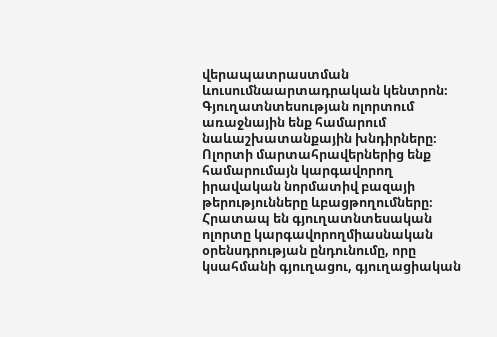վերապատրաստման ևուսումնաարտադրական կենտրոն։
Գյուղատնտեսության ոլորտում առաջնային ենք համարում նաևաշխատանքային խնդիրները։ Ոլորտի մարտահրավերներից ենք համարումայն կարգավորող իրավական նորմատիվ բազայի թերությունները ևբացթողումները։ Հրատապ են գյուղատնտեսական ոլորտը կարգավորողմիասնական օրենսդրության ընդունումը, որը կսահմանի գյուղացու, գյուղացիական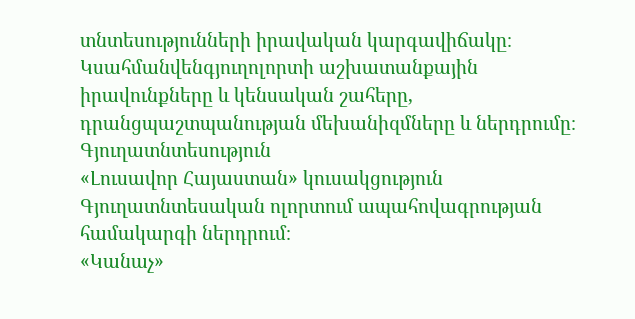տնտեսությունների իրավական կարգավիճակը։ Կսահմանվենգյուղոլորտի աշխատանքային իրավունքները և կենսական շահերը, դրանցպաշտպանության մեխանիզմները և ներդրումը։
Գյուղատնտեսություն
«Լուսավոր Հայաստան» կուսակցություն
Գյուղատնտեսական ոլորտում ապահովագրության համակարգի ներդրում։
«Կանաչ»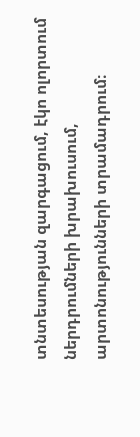տնտեսության զարգացում, էկո ոլորտում ներդրումների խրախուսում, արտոնությունների տրամադրում։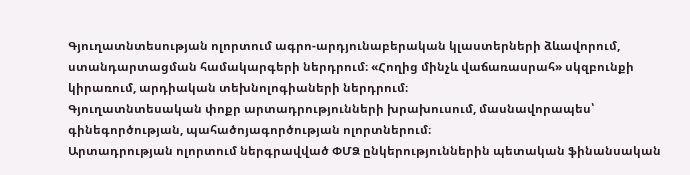Գյուղատնտեսության ոլորտում ագրո-արդյունաբերական կլաստերների ձևավորում, ստանդարտացման համակարգերի ներդրում։ «Հողից մինչև վաճառասրահ» սկզբունքի կիրառում, արդիական տեխնոլոգիաների ներդրում։
Գյուղատնտեսական փոքր արտադրությունների խրախուսում, մասնավորապես՝ գինեգործության, պահածոյագործության ոլորտներում։
Արտադրության ոլորտում ներգրավված ՓՄՁ ընկերություններին պետական ֆինանսական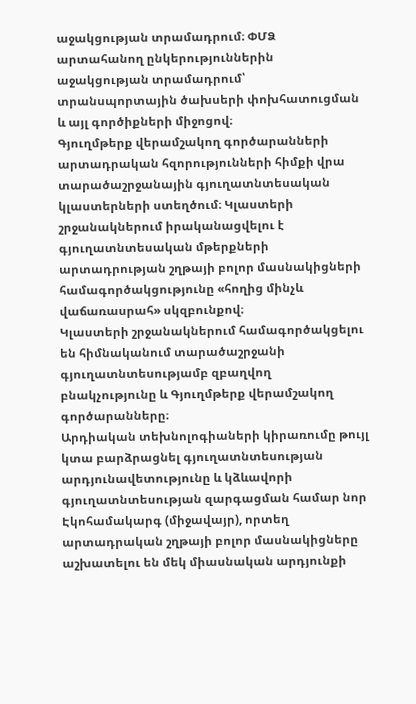աջակցության տրամադրում։ ՓՄՁ արտահանող ընկերություններին աջակցության տրամադրում՝ տրանսպորտային ծախսերի փոխհատուցման և այլ գործիքների միջոցով։
Գյուղմթերք վերամշակող գործարանների արտադրական հզորությունների հիմքի վրա տարածաշրջանային գյուղատնտեսական կլաստերների ստեղծում։ Կլաստերի շրջանակներում իրականացվելու է գյուղատնտեսական մթերքների արտադրության շղթայի բոլոր մասնակիցների համագործակցությունը «հողից մինչև վաճառասրահ» սկզբունքով։
Կլաստերի շրջանակներում համագործակցելու են հիմնականում տարածաշրջանի գյուղատնտեսությամբ զբաղվող բնակչությունը և Գյուղմթերք վերամշակող գործարանները։
Արդիական տեխնոլոգիաների կիրառումը թույլ կտա բարձրացնել գյուղատնտեսության արդյունավետությունը և կձևավորի գյուղատնտեսության զարգացման համար նոր Էկոհամակարգ (միջավայր), որտեղ արտադրական շղթայի բոլոր մասնակիցները աշխատելու են մեկ միասնական արդյունքի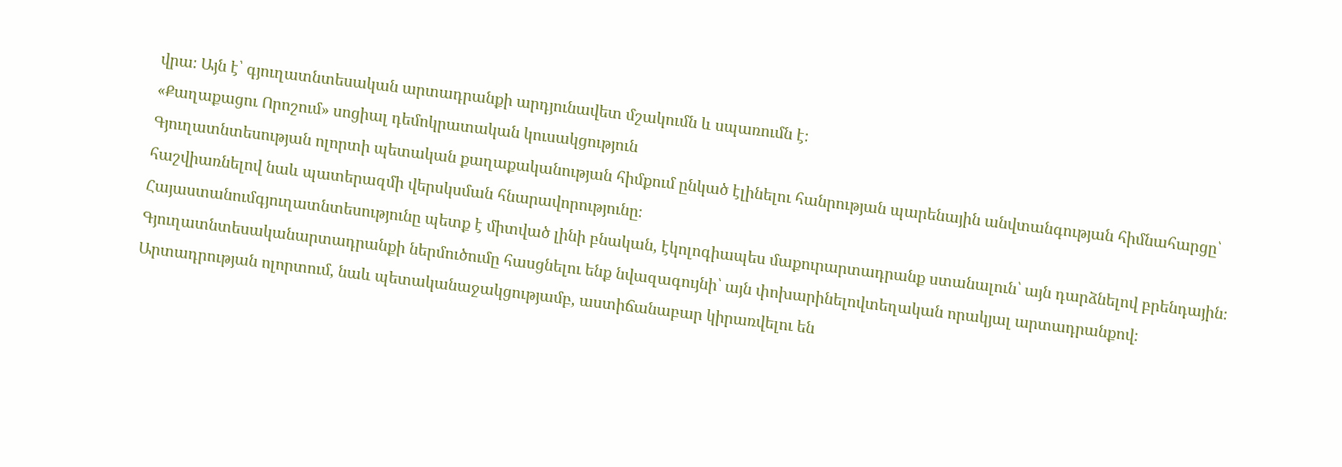վրա։ Այն է՝ գյուղատնտեսական արտադրանքի արդյունավետ մշակումն և սպառումն է։
«Քաղաքացու Որոշում» սոցիալ դեմոկրատական կուսակցություն
Գյուղատնտեսության ոլորտի պետական քաղաքականության հիմքում ընկած էլինելու հանրության պարենային անվտանգության հիմնահարցը՝ հաշվիառնելով նաև պատերազմի վերսկսման հնարավորությունը։
Հայաստանումգյուղատնտեսությունը պետք է միտված լինի բնական, էկոլոգիապես մաքուրարտադրանք ստանալուն՝ այն դարձնելով բրենդային։ Գյուղատնտեսականարտադրանքի ներմուծումը հասցնելու ենք նվազագույնի՝ այն փոխարինելովտեղական որակյալ արտադրանքով։
Արտադրության ոլորտում, նաև պետականաջակցությամբ, աստիճանաբար կիրառվելու են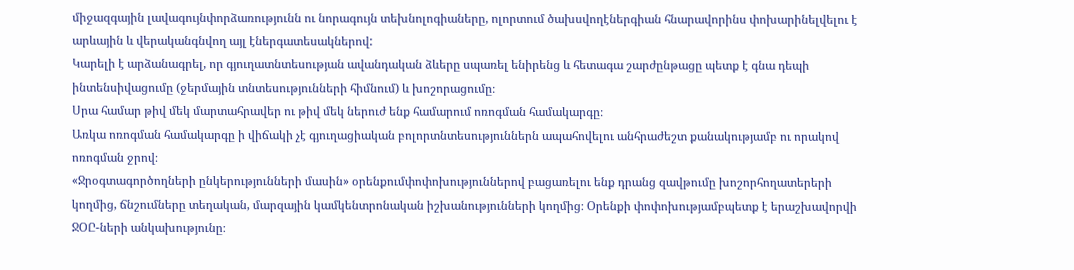միջազգային լավագույնփորձառությունն ու նորագույն տեխնոլոգիաները, ոլորտում ծախսվողէներգիան հնարավորինս փոխարինելվելու է արևային և վերականգնվող այլ էներգատեսակներով:
Կարելի է արձանագրել, որ գյուղատնտեսության ավանդական ձևերը սպառել ենիրենց և հետագա շարժընթացը պետք է գնա դեպի ինտենսիվացումը (ջերմային տնտեսությունների հիմնում) և խոշորացումը։
Սրա համար թիվ մեկ մարտահրավեր ու թիվ մեկ ներուժ ենք համարում ոռոգման համակարգը։
Առկա ոռոգման համակարգը ի վիճակի չէ գյուղացիական բոլորտնտեսություններն ապահովելու անհրաժեշտ քանակությամբ ու որակով ոռոգման ջրով։
«Ջրօգտագործողների ընկերությունների մասին» օրենքումփոփոխություններով բացառելու ենք դրանց զավթումը խոշորհողատերերի կողմից, ճնշումները տեղական, մարզային կամկենտրոնական իշխանությունների կողմից։ Օրենքի փոփոխությամբպետք է երաշխավորվի ՋՕԸ-ների անկախությունը։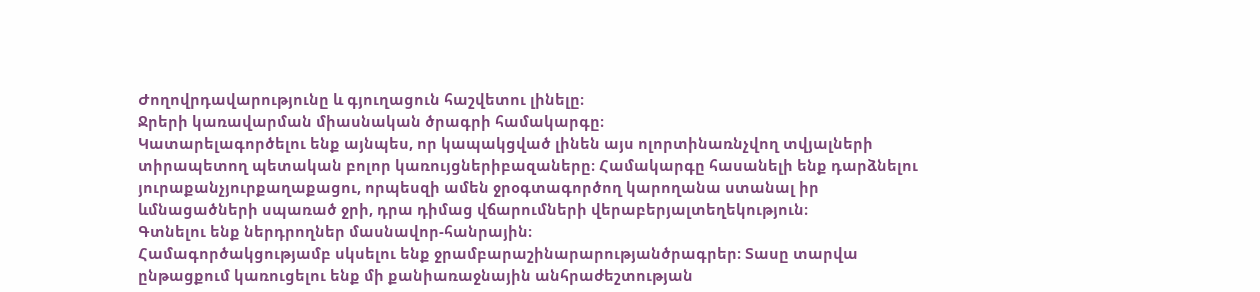Ժողովրդավարությունը և գյուղացուն հաշվետու լինելը։
Ջրերի կառավարման միասնական ծրագրի համակարգը։
Կատարելագործելու ենք այնպես, որ կապակցված լինեն այս ոլորտինառնչվող տվյալների տիրապետող պետական բոլոր կառույցներիբազաները։ Համակարգը հասանելի ենք դարձնելու յուրաքանչյուրքաղաքացու, որպեսզի ամեն ջրօգտագործող կարողանա ստանալ իր ևմնացածների սպառած ջրի, դրա դիմաց վճարումների վերաբերյալտեղեկություն։
Գտնելու ենք ներդրողներ մասնավոր-հանրային։
Համագործակցությամբ սկսելու ենք ջրամբարաշինարարությանծրագրեր։ Տասը տարվա ընթացքում կառուցելու ենք մի քանիառաջնային անհրաժեշտության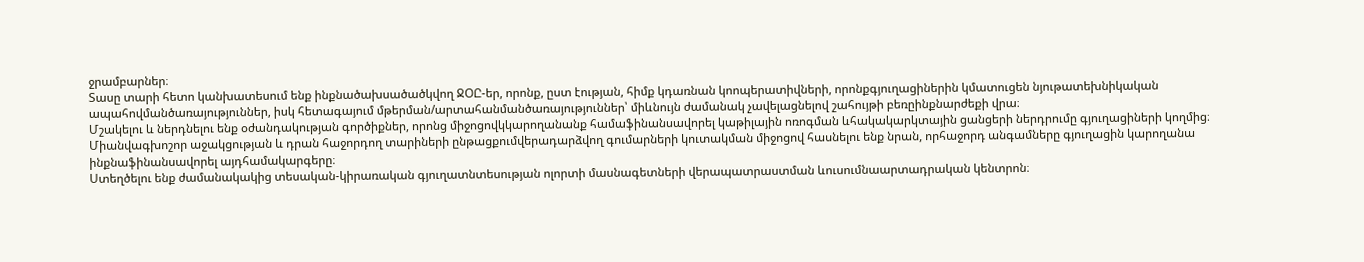ջրամբարներ։
Տասը տարի հետո կանխատեսում ենք ինքնածախսածածկվող ՋՕԸ-եր, որոնք, ըստ էության, հիմք կդառնան կոոպերատիվների, որոնքգյուղացիներին կմատուցեն նյութատեխնիկական ապահովմանծառայություններ, իսկ հետագայում մթերման/արտահանմանծառայություններ՝ միևնույն ժամանակ չավելացնելով շահույթի բեռըինքնարժեքի վրա։
Մշակելու և ներդնելու ենք օժանդակության գործիքներ, որոնց միջոցովկկարողանանք համաֆինանսավորել կաթիլային ոռոգման ևհակակարկտային ցանցերի ներդրումը գյուղացիների կողմից։ Միանվագխոշոր աջակցության և դրան հաջորդող տարիների ընթացքումվերադարձվող գումարների կուտակման միջոցով հասնելու ենք նրան, որհաջորդ անգամները գյուղացին կարողանա ինքնաֆինանսավորել այդհամակարգերը։
Ստեղծելու ենք ժամանակակից տեսական-կիրառական գյուղատնտեսության ոլորտի մասնագետների վերապատրաստման ևուսումնաարտադրական կենտրոն։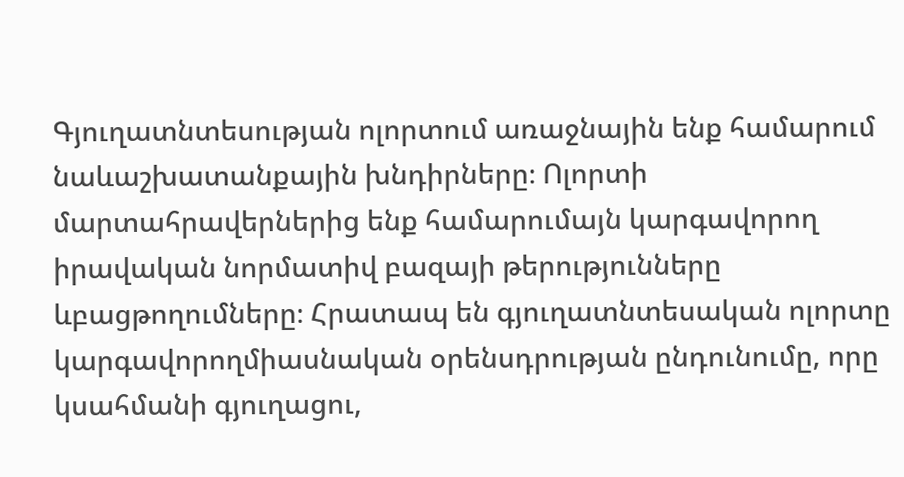Գյուղատնտեսության ոլորտում առաջնային ենք համարում նաևաշխատանքային խնդիրները։ Ոլորտի մարտահրավերներից ենք համարումայն կարգավորող իրավական նորմատիվ բազայի թերությունները ևբացթողումները։ Հրատապ են գյուղատնտեսական ոլորտը կարգավորողմիասնական օրենսդրության ընդունումը, որը կսահմանի գյուղացու,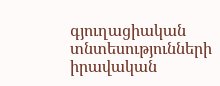գյուղացիական տնտեսությունների իրավական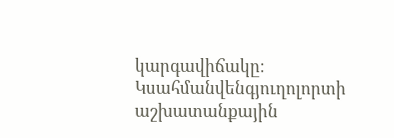կարգավիճակը։ Կսահմանվենգյուղոլորտի աշխատանքային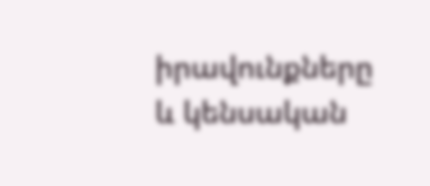իրավունքները և կենսական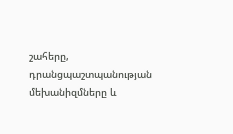շահերը, դրանցպաշտպանության մեխանիզմները և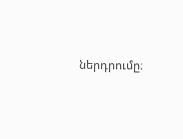ներդրումը։